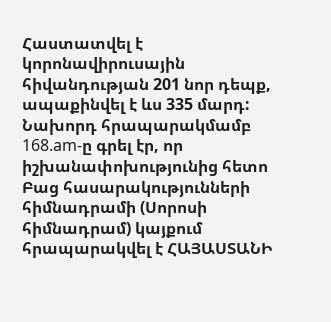Հաստատվել է կորոնավիրուսային հիվանդության 201 նոր դեպք, ապաքինվել է ևս 335 մարդ:
Նախորդ հրապարակմամբ 168.am-ը գրել էր, որ իշխանափոխությունից հետո Բաց հասարակությունների հիմնադրամի (Սորոսի հիմնադրամ) կայքում հրապարակվել է ՀԱՅԱՍՏԱՆԻ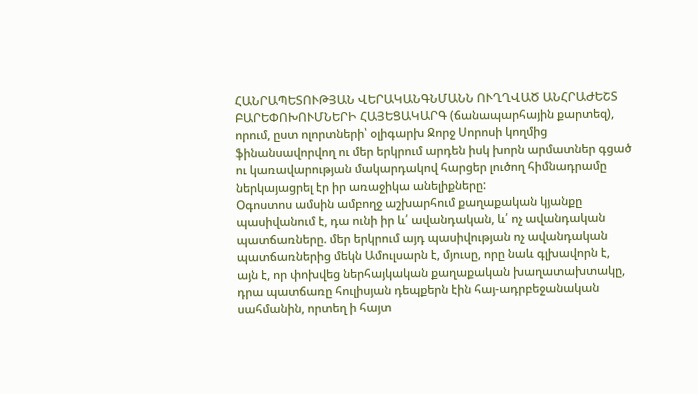ՀԱՆՐԱՊԵՏՈՒԹՅԱՆ ՎԵՐԱԿԱՆԳՆՄԱՆՆ ՈՒՂՂՎԱԾ ԱՆՀՐԱԺԵՇՏ ԲԱՐԵՓՈԽՈՒՄՆԵՐԻ ՀԱՅԵՑԱԿԱՐԳ (ճանապարհային քարտեզ), որում, ըստ ոլորտների՝ օլիգարխ Ջորջ Սորոսի կողմից ֆինանսավորվող ու մեր երկրում արդեն իսկ խորն արմատներ գցած ու կառավարության մակարդակով հարցեր լուծող հիմնադրամը ներկայացրել էր իր առաջիկա անելիքները:
Օգոստոս ամսին ամբողջ աշխարհում քաղաքական կյանքը պասիվանում է, դա ունի իր և՛ ավանդական, և՛ ոչ ավանդական պատճառները. մեր երկրում այդ պասիվության ոչ ավանդական պատճառներից մեկն Ամուլսարն է, մյուսը, որը նաև գլխավորն է, այն է, որ փոխվեց ներհայկական քաղաքական խաղատախտակը, դրա պատճառը հուլիսյան դեպքերն էին հայ-ադրբեջանական սահմանին, որտեղ ի հայտ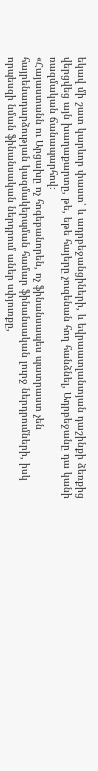եկավ մի շատ կարևոր փաստ՝ և ադրբեջանցիների, և եվրաատլանտյան դաշինքի ձեռքից վերցվեց այն խաղաքարտը, թե, եթե հայերը չուզենան հող հանձնել, Ադրբեջանը դա կանի ռազմական ճանապարհով։
«Հայաստանն ու Արցախը ոչ հոգեբանորեն, ոչ ֆինանսապես պատրաստ չեն հայրենադարձության կազմակերպման համար ֆինանսական լուրջ ներդրումների, իսկ որպեսզի նման ֆինանսական ներդրում աներ սփյուռքը,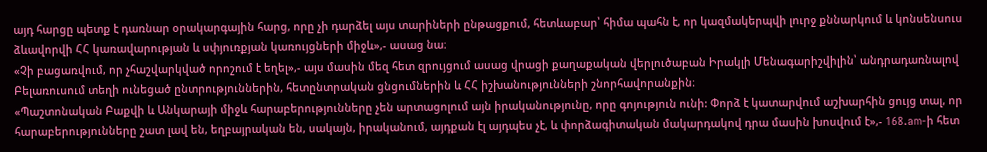այդ հարցը պետք է դառնար օրակարգային հարց, որը չի դարձել այս տարիների ընթացքում, հետևաբար՝ հիմա պահն է, որ կազմակերպվի լուրջ քննարկում և կոնսենսուս ձևավորվի ՀՀ կառավարության և սփյուռքյան կառույցների միջև»,- ասաց նա։
«Չի բացառվում, որ չհաշվարկված որոշում է եղել»,- այս մասին մեզ հետ զրույցում ասաց վրացի քաղաքական վերլուծաբան Իրակլի Մենագարիշվիլին՝ անդրադառնալով Բելառուսում տեղի ունեցած ընտրություններին, հետընտրական ցնցումներին և ՀՀ իշխանությունների շնորհավորանքին։
«Պաշտոնական Բաքվի և Անկարայի միջև հարաբերությունները չեն արտացոլում այն իրականությունը, որը գոյություն ունի: Փորձ է կատարվում աշխարհին ցույց տալ, որ հարաբերությունները շատ լավ են, եղբայրական են, սակայն, իրականում, այդքան էլ այդպես չէ, և փորձագիտական մակարդակով դրա մասին խոսվում է»,- 168.am-ի հետ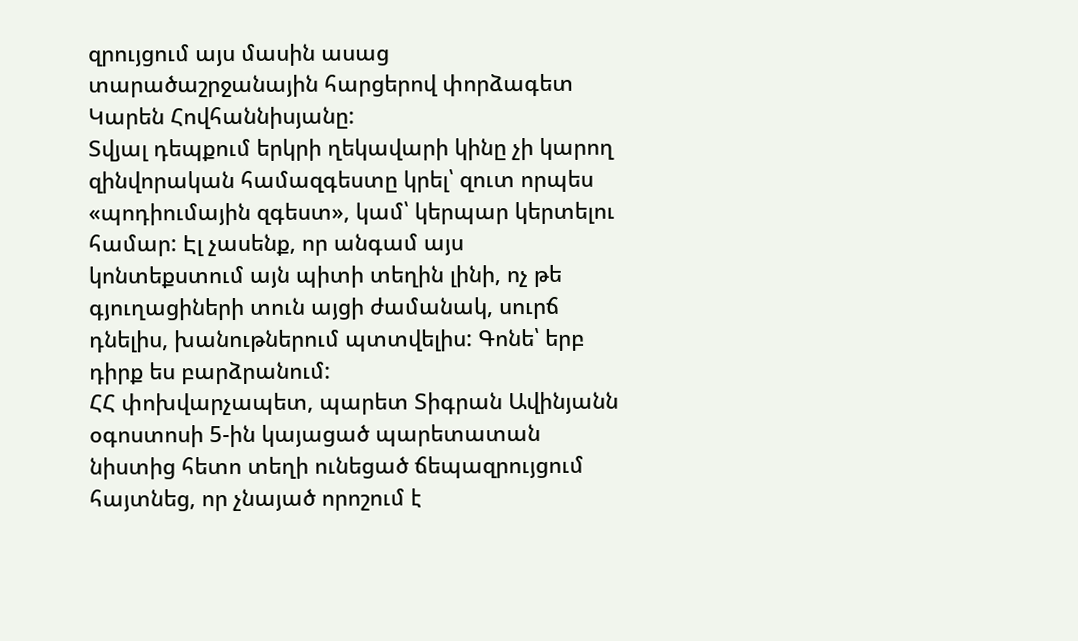զրույցում այս մասին ասաց տարածաշրջանային հարցերով փորձագետ Կարեն Հովհաննիսյանը:
Տվյալ դեպքում երկրի ղեկավարի կինը չի կարող զինվորական համազգեստը կրել՝ զուտ որպես «պոդիումային զգեստ», կամ՝ կերպար կերտելու համար: Էլ չասենք, որ անգամ այս կոնտեքստում այն պիտի տեղին լինի, ոչ թե գյուղացիների տուն այցի ժամանակ, սուրճ դնելիս, խանութներում պտտվելիս: Գոնե՝ երբ դիրք ես բարձրանում:
ՀՀ փոխվարչապետ, պարետ Տիգրան Ավինյանն օգոստոսի 5-ին կայացած պարետատան նիստից հետո տեղի ունեցած ճեպազրույցում հայտնեց, որ չնայած որոշում է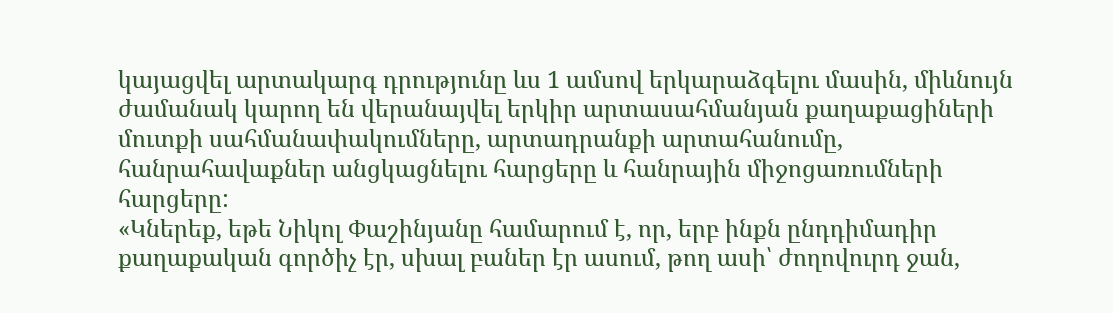կայացվել արտակարգ դրությունը ևս 1 ամսով երկարաձգելու մասին, միևնույն ժամանակ կարող են վերանայվել երկիր արտասահմանյան քաղաքացիների մուտքի սահմանափակումները, արտադրանքի արտահանումը, հանրահավաքներ անցկացնելու հարցերը և հանրային միջոցառումների հարցերը:
«Կներեք, եթե Նիկոլ Փաշինյանը համարում է, որ, երբ ինքն ընդդիմադիր քաղաքական գործիչ էր, սխալ բաներ էր ասում, թող ասի՝ ժողովուրդ ջան,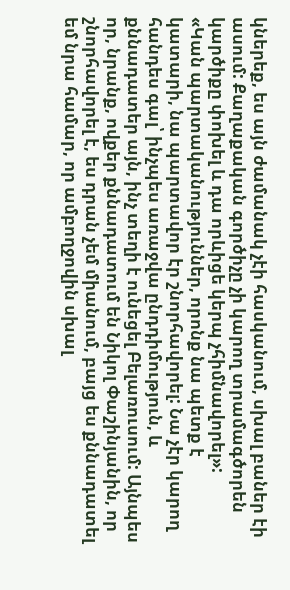կներեք, ես այն ժամանակ չէի հասկանում, սխալ բաներ էի ասում: Քաղաքական գործիչը չի կարող տրամագծորեն կարծիքը փոխել և դա որևիցե կերպ չհիմնավորել»:
«Կան պարտականություններ, որոնք նա պետք է կատարի, նա պարտավոր էր շնորհավորել: Նա չէր կարող հանդես գալ՝ ինչպես առաջվա ընդդիմություն, և քննադատեր այն, ինչ տեղի է ունեցել Բելառուսում: Այնպես որ, նրանք, ովքեր քննադատում են Նիկոլ Փաշինյանին, որ շնորհավորել է, ես դրան չեմ միանում, բայց ես քննադատել եմ նրա համար, որ ամբողջովին սխալ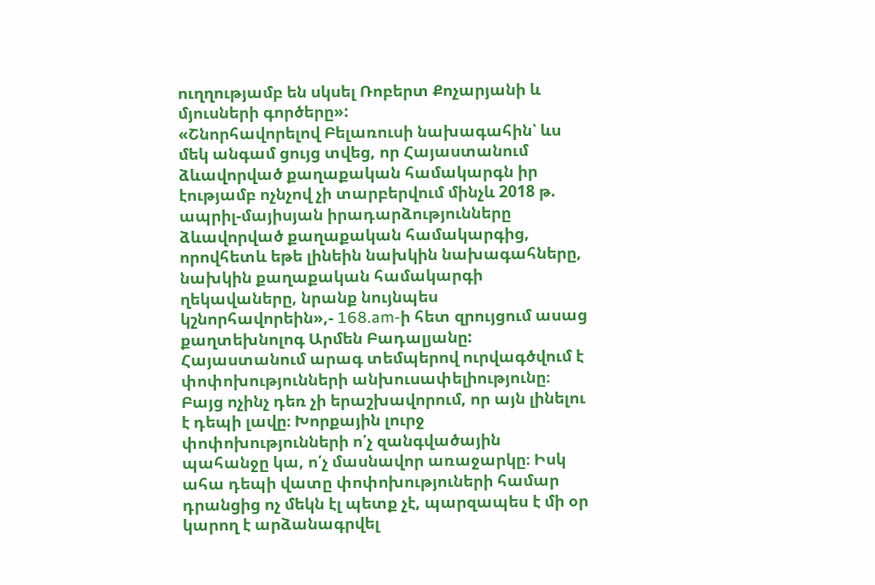ուղղությամբ են սկսել Ռոբերտ Քոչարյանի և մյուսների գործերը»:
«Շնորհավորելով Բելառուսի նախագահին՝ ևս մեկ անգամ ցույց տվեց, որ Հայաստանում ձևավորված քաղաքական համակարգն իր էությամբ ոչնչով չի տարբերվում մինչև 2018 թ. ապրիլ-մայիսյան իրադարձությունները ձևավորված քաղաքական համակարգից, որովհետև եթե լինեին նախկին նախագահները, նախկին քաղաքական համակարգի ղեկավաները, նրանք նույնպես կշնորհավորեին»,- 168.am-ի հետ զրույցում ասաց քաղտեխնոլոգ Արմեն Բադալյանը:
Հայաստանում արագ տեմպերով ուրվագծվում է փոփոխությունների անխուսափելիությունը։ Բայց ոչինչ դեռ չի երաշխավորում, որ այն լինելու է դեպի լավը։ Խորքային լուրջ փոփոխությունների ո՛չ զանգվածային պահանջը կա, ո՛չ մասնավոր առաջարկը։ Իսկ ահա դեպի վատը փոփոխություների համար դրանցից ոչ մեկն էլ պետք չէ, պարզապես է մի օր կարող է արձանագրվել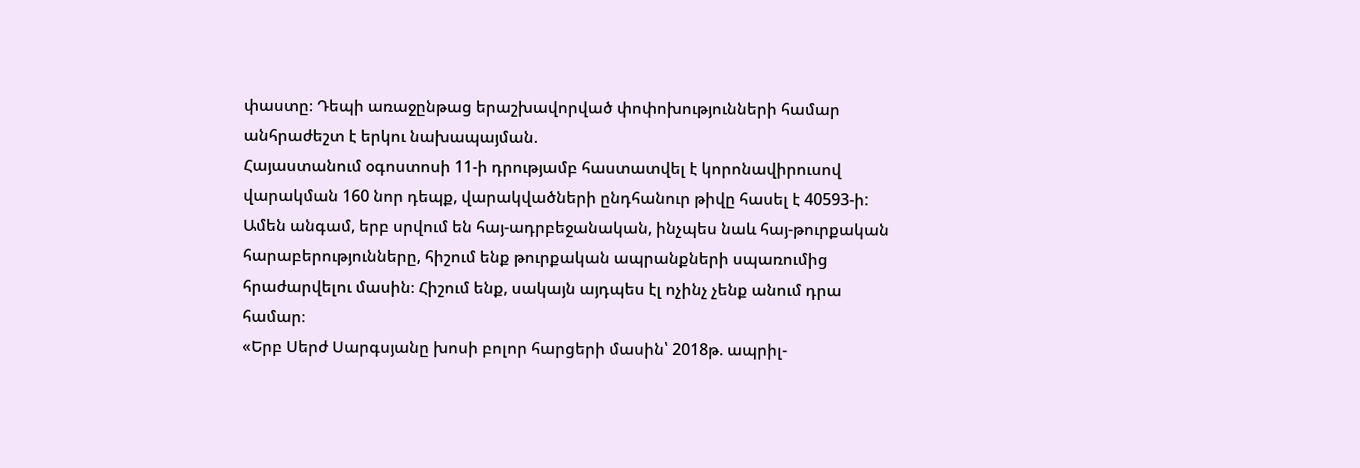փաստը։ Դեպի առաջընթաց երաշխավորված փոփոխությունների համար անհրաժեշտ է երկու նախապայման.
Հայաստանում օգոստոսի 11-ի դրությամբ հաստատվել է կորոնավիրուսով վարակման 160 նոր դեպք, վարակվածների ընդհանուր թիվը հասել է 40593-ի:
Ամեն անգամ, երբ սրվում են հայ-ադրբեջանական, ինչպես նաև հայ-թուրքական հարաբերությունները, հիշում ենք թուրքական ապրանքների սպառումից հրաժարվելու մասին։ Հիշում ենք, սակայն այդպես էլ ոչինչ չենք անում դրա համար։
«Երբ Սերժ Սարգսյանը խոսի բոլոր հարցերի մասին՝ 2018թ. ապրիլ-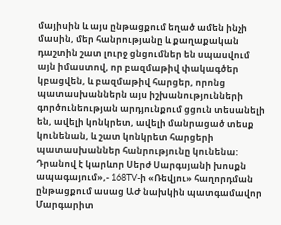մայիսին և այս ընթացքում եղած ամեն ինչի մասին, մեր հանրությանը և քաղաքական դաշտին շատ լուրջ ցնցումներ են սպասվում այն իմաստով, որ բազմաթիվ փակագծեր կբացվեն, և բազմաթիվ հարցեր, որոնց պատասխաններն այս իշխանությունների գործունեության արդյունքում ցցուն տեսանելի են, ավելի կոնկրետ, ավելի մանրացած տեսք կունենան, և շատ կոնկրետ հարցերի պատասխաններ հանրությունը կունենա: Դրանով է կարևոր Սերժ Սարգսյանի խոսքն ապագայում»,- 168TV-ի «Ռեվյու» հաղորդման ընթացքում ասաց ԱԺ նախկին պատգամավոր Մարգարիտ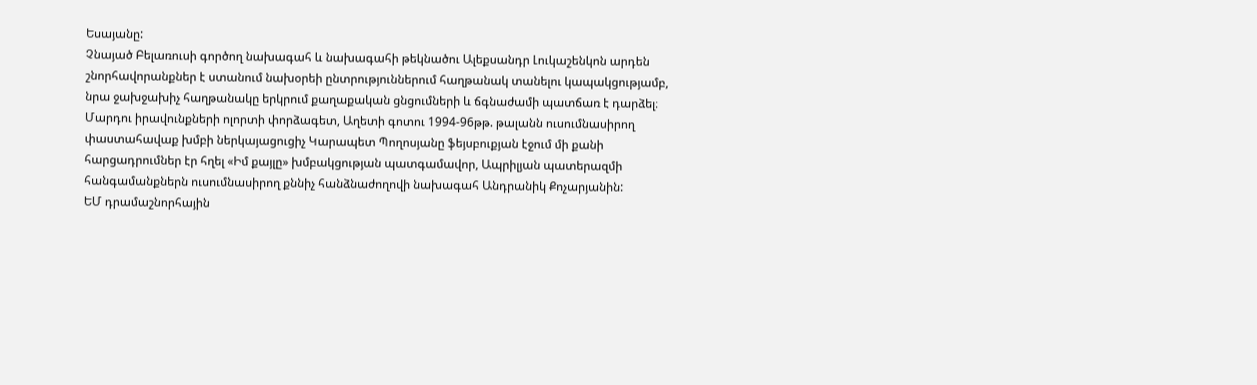Եսայանը:
Չնայած Բելառուսի գործող նախագահ և նախագահի թեկնածու Ալեքսանդր Լուկաշենկոն արդեն շնորհավորանքներ է ստանում նախօրեի ընտրություններում հաղթանակ տանելու կապակցությամբ, նրա ջախջախիչ հաղթանակը երկրում քաղաքական ցնցումների և ճգնաժամի պատճառ է դարձել։
Մարդու իրավունքների ոլորտի փորձագետ, Աղետի գոտու 1994-96թթ. թալանն ուսումնասիրող փաստահավաք խմբի ներկայացուցիչ Կարապետ Պողոսյանը ֆեյսբուքյան էջում մի քանի հարցադրումներ էր հղել «Իմ քայլը» խմբակցության պատգամավոր, Ապրիլյան պատերազմի հանգամանքներն ուսումնասիրող քննիչ հանձնաժողովի նախագահ Անդրանիկ Քոչարյանին:
ԵՄ դրամաշնորհային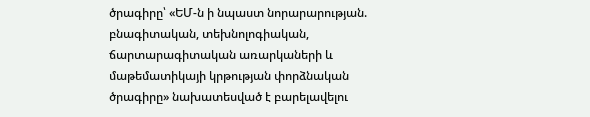ծրագիրը՝ «ԵՄ-ն ի նպաստ նորարարության. բնագիտական, տեխնոլոգիական, ճարտարագիտական առարկաների և մաթեմատիկայի կրթության փորձնական ծրագիրը» նախատեսված է բարելավելու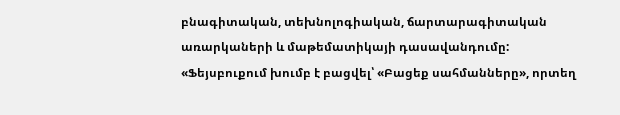բնագիտական, տեխնոլոգիական, ճարտարագիտական առարկաների և մաթեմատիկայի դասավանդումը:
«Ֆեյսբուքում խումբ է բացվել՝ «Բացեք սահմանները», որտեղ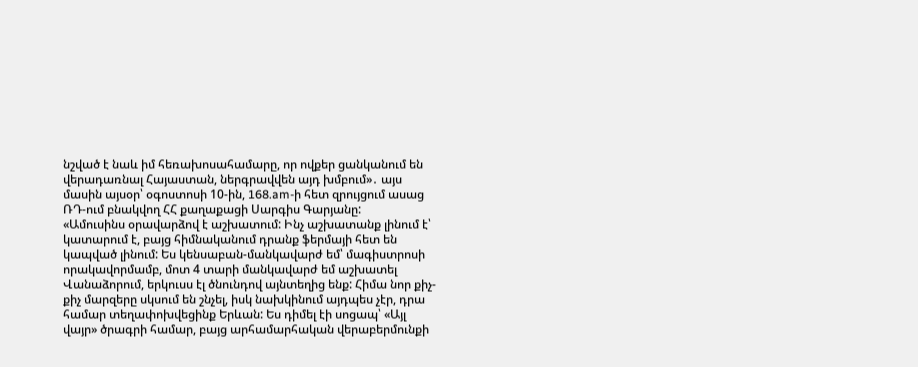նշված է նաև իմ հեռախոսահամարը, որ ովքեր ցանկանում են վերադառնալ Հայաստան, ներգրավվեն այդ խմբում»․ այս մասին այսօր՝ օգոստոսի 10-ին, 168.am-ի հետ զրույցում ասաց ՌԴ-ում բնակվող ՀՀ քաղաքացի Սարգիս Գարյանը:
«Ամուսինս օրավարձով է աշխատում: Ինչ աշխատանք լինում է՝ կատարում է, բայց հիմնականում դրանք ֆերմայի հետ են կապված լինում: Ես կենսաբան-մանկավարժ եմ՝ մագիստրոսի որակավորմամբ, մոտ 4 տարի մանկավարժ եմ աշխատել Վանաձորում, երկուսս էլ ծնունդով այնտեղից ենք: Հիմա նոր քիչ-քիչ մարզերը սկսում են շնչել, իսկ նախկինում այդպես չէր, դրա համար տեղափոխվեցինք Երևան: Ես դիմել էի սոցապ՝ «Այլ վայր» ծրագրի համար, բայց արհամարհական վերաբերմունքի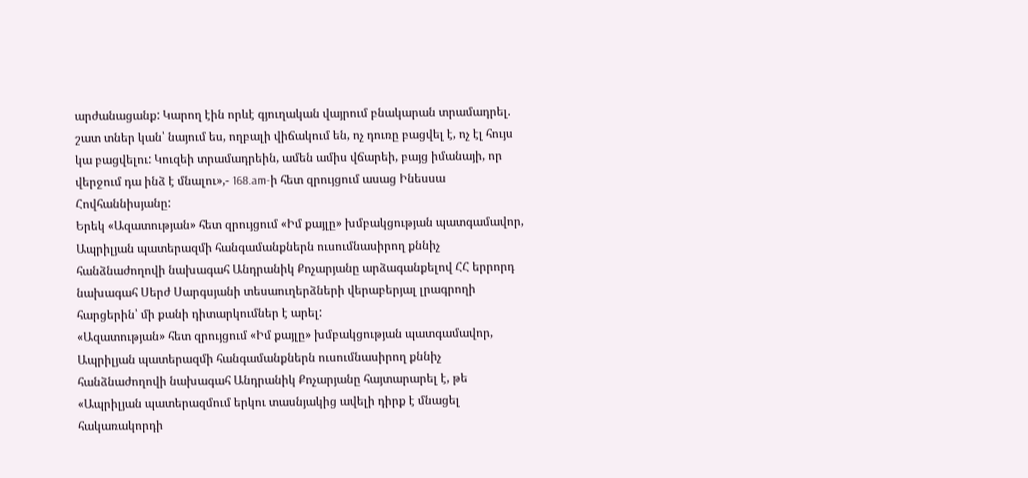արժանացանք: Կարող էին որևէ գյուղական վայրում բնակարան տրամադրել. շատ տներ կան՝ նայում ես, ողբալի վիճակում են, ոչ դուռը բացվել է, ոչ էլ հույս կա բացվելու: Կուզեի տրամադրեին, ամեն ամիս վճարեի, բայց իմանայի, որ վերջում դա ինձ է մնալու»,- 168.am-ի հետ զրույցում ասաց Ինեսսա Հովհաննիսյանը:
Երեկ «Ազատության» հետ զրույցում «Իմ քայլը» խմբակցության պատգամավոր, Ապրիլյան պատերազմի հանգամանքներն ուսումնասիրող քննիչ հանձնաժողովի նախագահ Անդրանիկ Քոչարյանը արձագանքելով ՀՀ երրորդ նախագահ Սերժ Սարգսյանի տեսաուղերձների վերաբերյալ լրագրողի հարցերին՝ մի քանի դիտարկումներ է արել:
«Ազատության» հետ զրույցում «Իմ քայլը» խմբակցության պատգամավոր, Ապրիլյան պատերազմի հանգամանքներն ուսումնասիրող քննիչ հանձնաժողովի նախագահ Անդրանիկ Քոչարյանը հայտարարել է, թե «Ապրիլյան պատերազմում երկու տասնյակից ավելի դիրք է մնացել հակառակորդի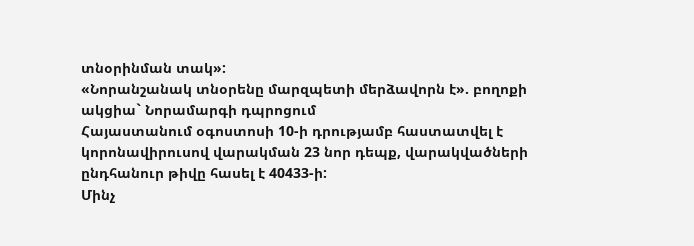տնօրինման տակ»:
«Նորանշանակ տնօրենը մարզպետի մերձավորն է». բողոքի ակցիա` Նորամարգի դպրոցում
Հայաստանում օգոստոսի 10-ի դրությամբ հաստատվել է կորոնավիրուսով վարակման 23 նոր դեպք, վարակվածների ընդհանուր թիվը հասել է 40433-ի:
Մինչ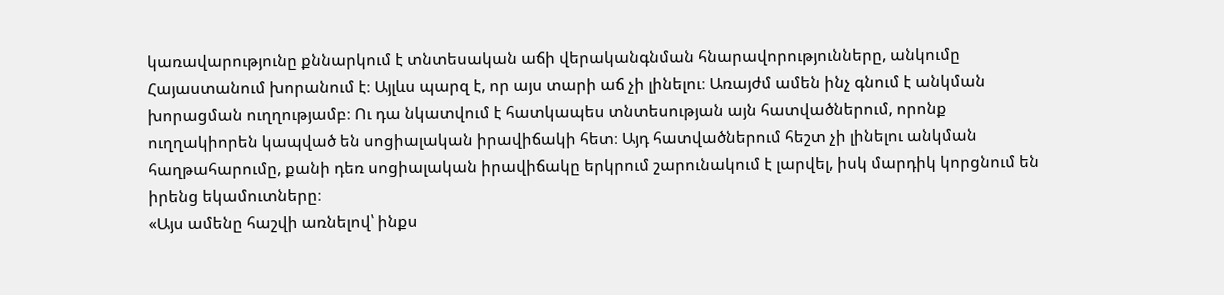կառավարությունը քննարկում է տնտեսական աճի վերականգնման հնարավորությունները, անկումը Հայաստանում խորանում է։ Այլևս պարզ է, որ այս տարի աճ չի լինելու։ Առայժմ ամեն ինչ գնում է անկման խորացման ուղղությամբ։ Ու դա նկատվում է հատկապես տնտեսության այն հատվածներում, որոնք ուղղակիորեն կապված են սոցիալական իրավիճակի հետ։ Այդ հատվածներում հեշտ չի լինելու անկման հաղթահարումը, քանի դեռ սոցիալական իրավիճակը երկրում շարունակում է լարվել, իսկ մարդիկ կորցնում են իրենց եկամուտները։
«Այս ամենը հաշվի առնելով՝ ինքս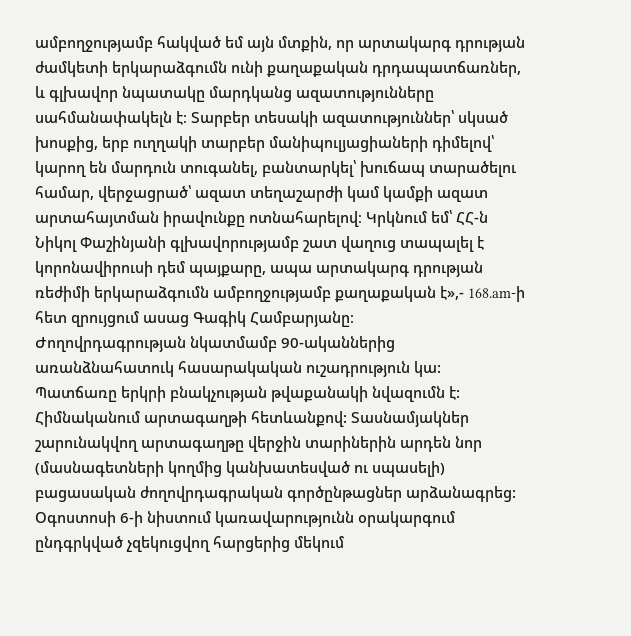ամբողջությամբ հակված եմ այն մտքին, որ արտակարգ դրության ժամկետի երկարաձգումն ունի քաղաքական դրդապատճառներ, և գլխավոր նպատակը մարդկանց ազատությունները սահմանափակելն է։ Տարբեր տեսակի ազատություններ՝ սկսած խոսքից, երբ ուղղակի տարբեր մանիպուլյացիաների դիմելով՝ կարող են մարդուն տուգանել, բանտարկել՝ խուճապ տարածելու համար, վերջացրած՝ ազատ տեղաշարժի կամ կամքի ազատ արտահայտման իրավունքը ոտնահարելով։ Կրկնում եմ՝ ՀՀ-ն Նիկոլ Փաշինյանի գլխավորությամբ շատ վաղուց տապալել է կորոնավիրուսի դեմ պայքարը, ապա արտակարգ դրության ռեժիմի երկարաձգումն ամբողջությամբ քաղաքական է»,- 168.am-ի հետ զրույցում ասաց Գագիկ Համբարյանը։
Ժողովրդագրության նկատմամբ 90-ականներից առանձնահատուկ հասարակական ուշադրություն կա: Պատճառը երկրի բնակչության թվաքանակի նվազումն է: Հիմնականում արտագաղթի հետևանքով: Տասնամյակներ շարունակվող արտագաղթը վերջին տարիներին արդեն նոր (մասնագետների կողմից կանխատեսված ու սպասելի) բացասական ժողովրդագրական գործընթացներ արձանագրեց:
Օգոստոսի 6-ի նիստում կառավարությունն օրակարգում ընդգրկված չզեկուցվող հարցերից մեկում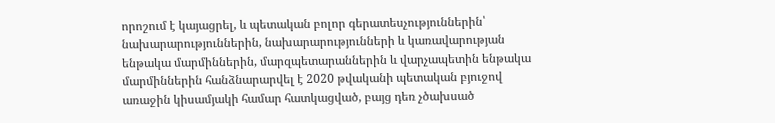որոշում է կայացրել, և պետական բոլոր գերատեսչություններին՝ նախարարություններին, նախարարությունների և կառավարության ենթակա մարմիններին, մարզպետարաններին և վարչապետին ենթակա մարմիններին հանձնարարվել է 2020 թվականի պետական բյուջով առաջին կիսամյակի համար հատկացված, բայց դեռ չծախսած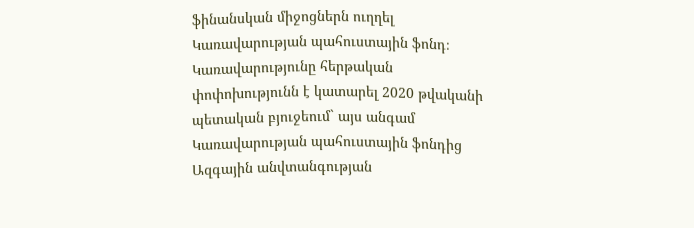ֆինանսկան միջոցներն ուղղել Կառավարության պահուստային ֆոնդ։
Կառավարությունը հերթական փոփոխությունն է կատարել 2020 թվականի պետական բյուջեում` այս անգամ Կառավարության պահուստային ֆոնդից Ազգային անվտանգության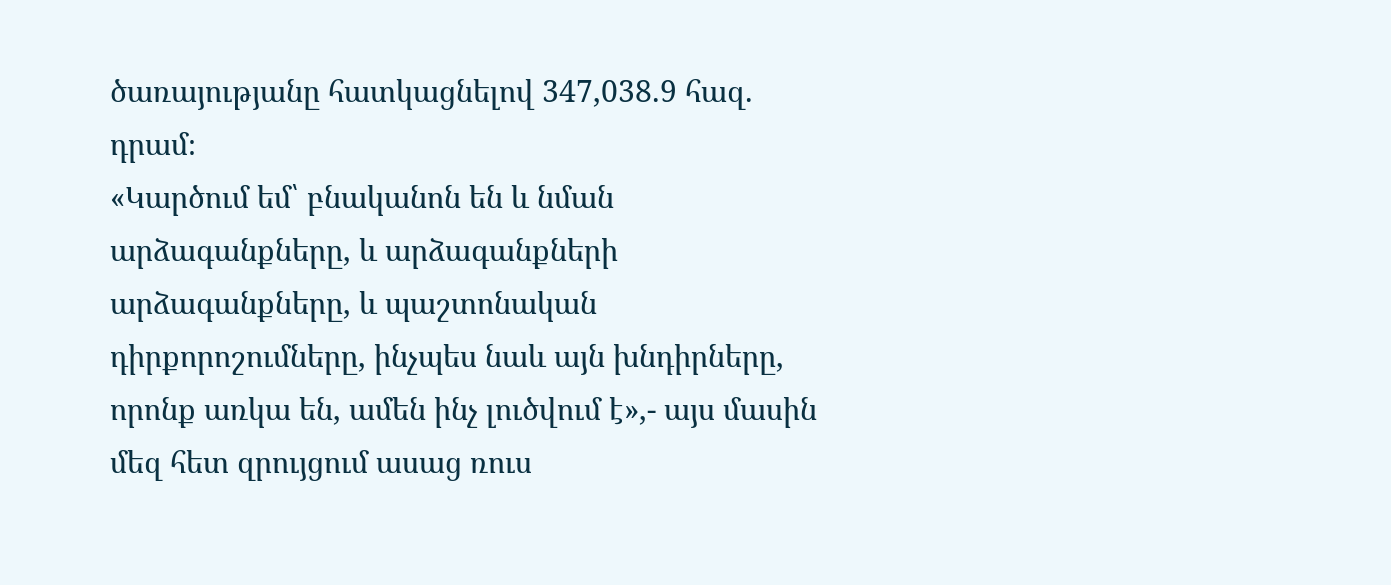ծառայությանը հատկացնելով 347,038.9 հազ. դրամ։
«Կարծում եմ՝ բնականոն են և նման արձագանքները, և արձագանքների արձագանքները, և պաշտոնական դիրքորոշումները, ինչպես նաև այն խնդիրները, որոնք առկա են, ամեն ինչ լուծվում է»,- այս մասին մեզ հետ զրույցում ասաց ռուս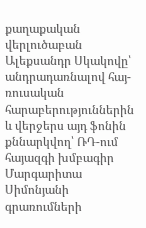քաղաքական վերլուծաբան Ալեքսանդր Սկակովը՝ անդրադառնալով հայ-ռուսական հարաբերություններին և վերջերս այդ ֆոնին քննարկվող՝ ՌԴ-ում հայազգի խմբագիր Մարգարիտա Սիմոնյանի գրառումների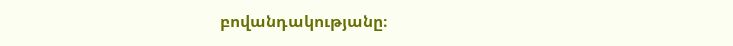բովանդակությանը։